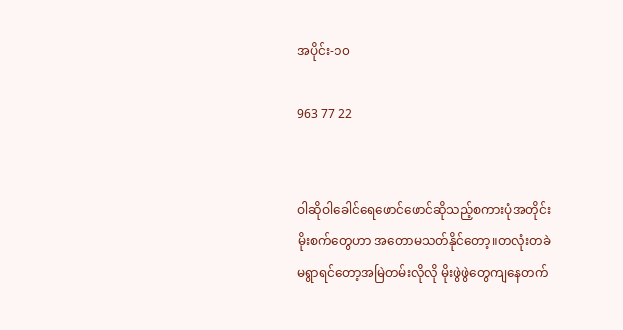အပိုင်း-၁၀

963 77 22


ဝါဆိုဝါခေါင်ရေဖောင်ဖောင်ဆိုသည့်စကားပုံအတိုင်း
မိုးစက်တွေဟာ အတောမသတ်နိုင်တော့။တလုံးတခဲ
မရွာရင်တော့အမြဲတမ်းလိုလို မိုးဖွဲဖွဲတွေကျနေတက်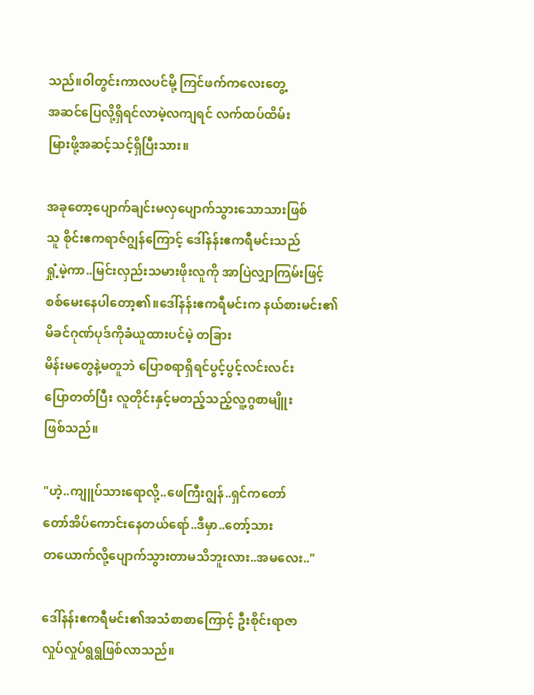သည်။ဝါတွင်းကာလပင်မို့ ကြင်ဖက်ကလေးတွေ့
အဆင်ပြေလို့ရှိရင်လာမဲ့လကျရင် လက်ထပ်ထိမ်း
မြားဖို့အဆင့်သင့်ရှိပြီးသား။

အခုတော့ပျောက်ချင်းမလှပျောက်သွားသောသားဖြစ်
သူ စိုင်းဧကရာဇ်ဂျွန်ကြောင့် ဒေါ်နန်းဧကရီမင်းသည်
ရှုံ့မဲ့ကာ..မြင်းလှည်းသမားဖိုးလူကို အာပြဲလျှာကြမ်းဖြင့်
စစ်မေးနေပါတော့၏။ဒေါ်နန်းဧကရီမင်းက နယ်စားမင်း၏မိခင်ဂုဏ်ပုဒ်ကိုခံယူထားပင်မဲ့ တခြား
မိန်းမတွေနဲ့မတူဘဲ ပြောစရာရှိရင်ပွင့်ပွင့်လင်းလင်း
ပြောတတ်ပြီး လူတိုင်းနှင့်မတည့်သည့်လူ့ဂွစာမျိူး
ဖြစ်သည်။

"ဟဲ့..ကျူပ်သားရောလို့..ဖေကြီးဂျွန်..ရှင်ကတော်
တော်အိပ်ကောင်းနေတယ်ရော်..ဒီမှာ..တော့်သား
တယောက်လို့ပျောက်သွားတာမသိဘူးလား..အမလေး.."

ဒေါ်နန်းဧကရီမင်း၏အသံစာစာကြောင့် ဦးစိုင်းရာဇာ
လှုပ်လှုပ်ရွရွဖြစ်လာသည်။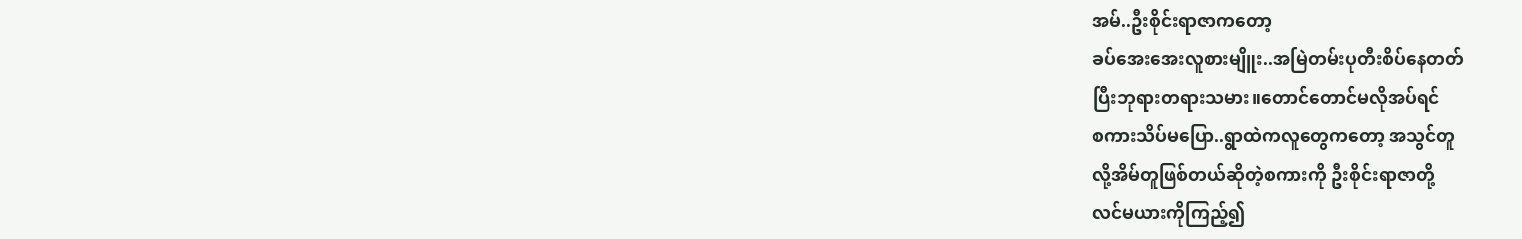အမ်..ဦးစိုင်းရာဇာကတော့
ခပ်အေးအေးလူစားမျိူး..အမြဲတမ်းပုတီးစိပ်နေတတ်
ပြီးဘုရားတရားသမား။တောင်တောင်မလိုအပ်ရင်
စကားသိပ်မပြော..ရွာထဲကလူတွေကတော့ အသွင်တူ
လို့အိမ်တူဖြစ်တယ်ဆိုတဲ့စကားကို ဦးစိုင်းရာဇာတို့
လင်မယားကိုကြည့်၍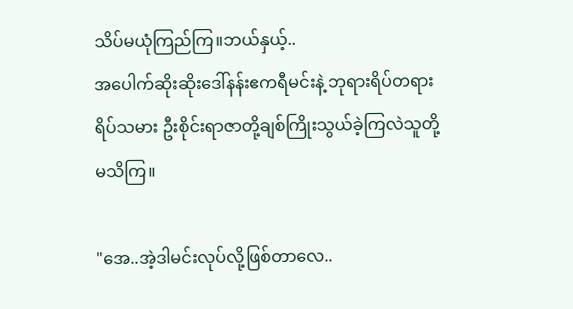သိပ်မယုံကြည်ကြ။ဘယ်နှယ့်..
အပေါက်ဆိုးဆိုးဒေါ်နန်းဧကရီမင်းနဲ့ ဘုရားရိပ်တရား
ရိပ်သမား ဦးစိုင်းရာဇာတို့ချစ်ကြိုးသွယ်ခဲ့ကြလဲသူတို့
မသိကြ။

"အေ..အဲ့ဒါမင်းလုပ်လို့ဖြစ်တာလေ..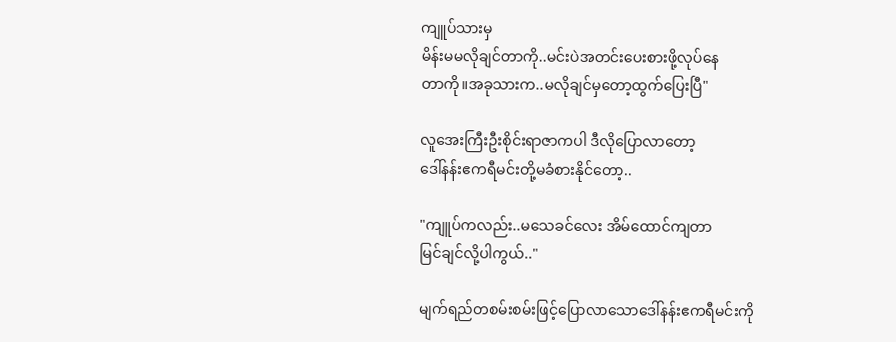ကျူပ်သားမှ
မိန်းမမလိုချင်တာကို..မင်းပဲအတင်းပေးစားဖို့လုပ်နေ
တာကို။အခုသားက..မလိုချင်မှတော့ထွက်ပြေးပြီ"

လူအေးကြီးဦးစိုင်းရာဇာကပါ ဒီလိုပြောလာတော့
ဒေါ်နန်းဧကရီမင်းတို့မခံစားနိုင်တော့..

"ကျူပ်ကလည်း..မသေခင်လေး အိမ်ထောင်ကျတာ
မြင်ချင်လို့ပါကွယ်.."

မျက်ရည်တစမ်းစမ်းဖြင့်ပြောလာသောဒေါ်နန်းဧကရီမင်းကို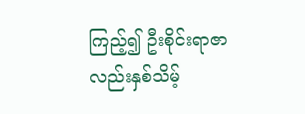ကြည့်၍ ဦးစိုင်းရာဇာလည်းနှစ်သိမ့်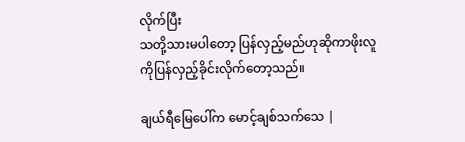လိုက်ပြီး
သတို့သားမပါတော့ ပြန်လှည့်မည်ဟုဆိုကာဖိုးလူ
ကိုပြန်လှည့်ခိုင်းလိုက်တော့သည်။

ချယ်ရီမြေပေါ်က မောင့်ချစ်သက်သေ |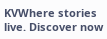KVWhere stories live. Discover now